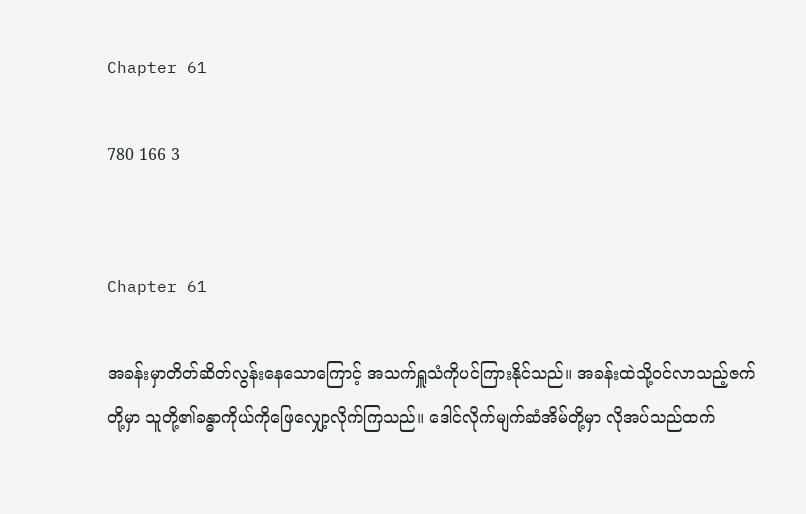Chapter 61

780 166 3


Chapter 61

အခန်းမှာတိတ်ဆိတ်လွန်းနေသောကြောင့် အသက်ရှူသံကိုပင်ကြားနိုင်သည်။ အခန်းထဲသို့ဝင်လာသည့်ဇက်တို့မှာ သူတို့၏ခန္ဓာကိုယ်ကိုဖြေလျှော့လိုက်ကြသည်။ ဒေါင်လိုက်မျက်ဆံအိမ်တို့မှာ လိုအပ်သည်ထက်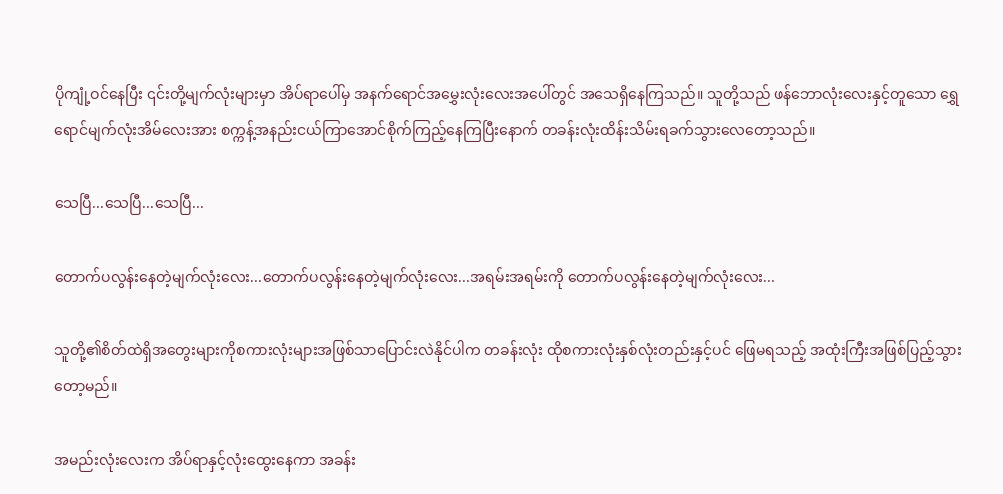ပိုကျုံ့ဝင်နေပြီး ၎င်းတို့မျက်လုံးများမှာ အိပ်ရာပေါ်မှ အနက်ရောင်အမွှေးလုံးလေးအပေါ်တွင် အသေရှိနေကြသည်။ သူတို့သည် ဖန်ဘောလုံးလေးနှင့်တူသော ရွှေရောင်မျက်လုံးအိမ်လေးအား စက္ကန့်အနည်းငယ်ကြာအောင်စိုက်ကြည့်နေကြပြီးနောက် တခန်းလုံးထိန်းသိမ်းရခက်သွားလေတော့သည်။

သေပြီ...သေပြီ...သေပြီ...

တောက်ပလွန်းနေတဲ့မျက်လုံးလေး...တောက်ပလွန်းနေတဲ့မျက်လုံးလေး...အရမ်းအရမ်းကို တောက်ပလွန်းနေတဲ့မျက်လုံးလေး...

သူတို့၏စိတ်ထဲရှိအတွေးများကိုစကားလုံးများအဖြစ်သာပြောင်းလဲနိုင်ပါက တခန်းလုံး ထိုစကားလုံးနှစ်လုံးတည်းနှင့်ပင် ဖြေမရသည့် အထုံးကြီးအဖြစ်ပြည့်သွားတော့မည်။

အမည်းလုံးလေးက အိပ်ရာနှင့်လုံးထွေးနေကာ အခန်း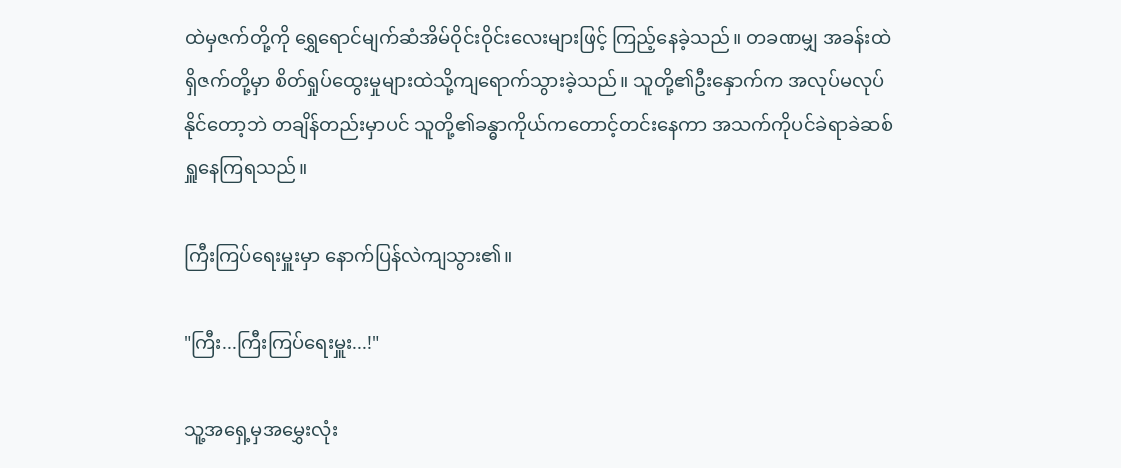ထဲမှဇက်တို့ကို ရွှေရောင်မျက်ဆံအိမ်ဝိုင်းဝိုင်းလေးများဖြင့် ကြည့်နေခဲ့သည်။ တခဏမျှ အခန်းထဲရှိဇက်တို့မှာ စိတ်ရှုပ်ထွေးမှုများထဲသို့ကျရောက်သွားခဲ့သည်။ သူတို့၏ဦးနှောက်က အလုပ်မလုပ်နိုင်တော့ဘဲ တချိန်တည်းမှာပင် သူတို့၏ခန္ဓာကိုယ်ကတောင့်တင်းနေကာ အသက်ကိုပင်ခဲရာခဲဆစ်ရှူနေကြရသည်။

ကြီးကြပ်ရေးမှူးမှာ နောက်ပြန်လဲကျသွား၏။

"ကြီး...ကြီးကြပ်ရေးမှူး...!"

သူ့အရှေ့မှအမွှေးလုံး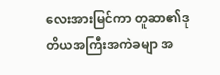လေးအားမြင်ကာ တူဆာ၏ဒုတိယအကြီးအကဲခမျာ အ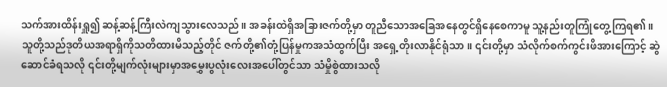သက်အားထိန်းရှူ၍ ဆန့်ဆန့်ကြီးလဲကျသွားလေသည်။ အခန်းထဲရှိအခြားဇက်တို့မှာ တူညီသောအခြေအနေတွင်ရှိနေစေကာမူ သူ့နည်းတူကြုံတွေ့ကြရ၏။ သူတို့သည်ဒုတိယအရာရှိကိုသတိထားမိသည့်တိုင် ဇက်တို့၏တုံ့ပြန်မှုကအသံထွက်ပြီး အရှေ့တိုးလာနိုင်ရုံသာ။ ၎င်းတို့မှာ သံလိုက်စက်ကွင်းဖိအားကြောင့် ဆွဲဆောင်ခံရသလို ၎င်းတို့မျက်လုံးများမှာအမွှေးပွလုံးလေးအပေါ်တွင်သာ သံမှိုစွဲထားသလို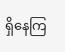ရှိနေကြ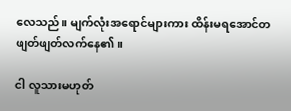လေသည်။ မျက်လုံးအရောင်များကား ထိန်းမရအောင်တဖျတ်ဖျတ်လက်နေ၏။

ငါ လူသားမဟုတ်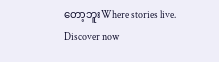တော့ဘူးWhere stories live. Discover now